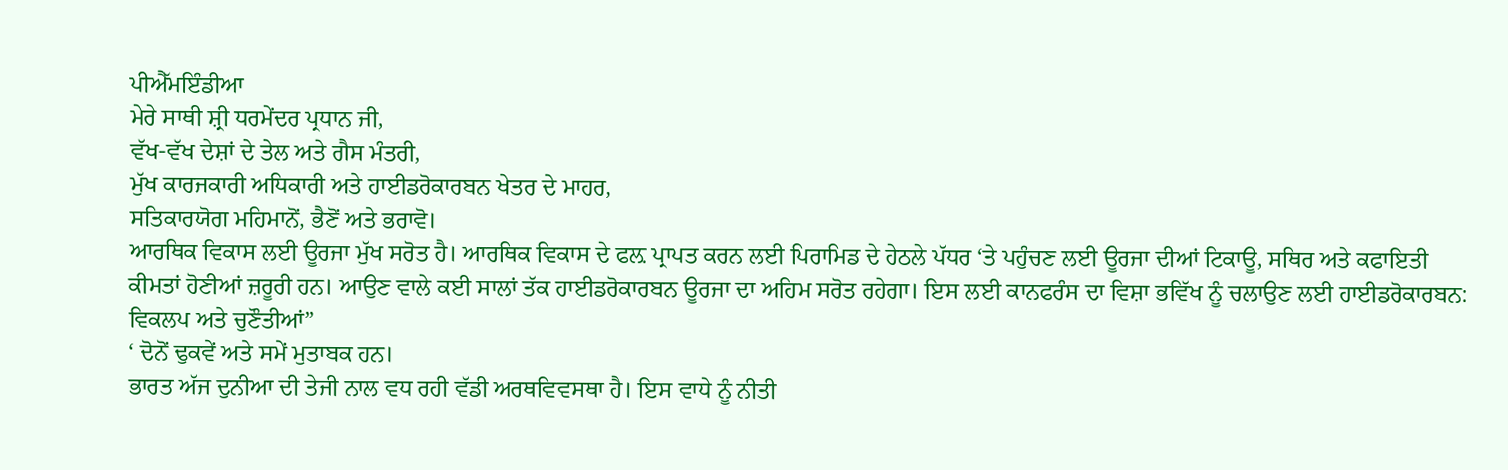ਪੀਐੱਮਇੰਡੀਆ
ਮੇਰੇ ਸਾਥੀ ਸ਼੍ਰੀ ਧਰਮੇਂਦਰ ਪ੍ਰਧਾਨ ਜੀ,
ਵੱਖ-ਵੱਖ ਦੇਸ਼ਾਂ ਦੇ ਤੇਲ ਅਤੇ ਗੈਸ ਮੰਤਰੀ,
ਮੁੱਖ ਕਾਰਜਕਾਰੀ ਅਧਿਕਾਰੀ ਅਤੇ ਹਾਈਡਰੋਕਾਰਬਨ ਖੇਤਰ ਦੇ ਮਾਹਰ,
ਸਤਿਕਾਰਯੋਗ ਮਹਿਮਾਨੋਂ, ਭੈਣੋਂ ਅਤੇ ਭਰਾਵੋ।
ਆਰਥਿਕ ਵਿਕਾਸ ਲਈ ਊਰਜਾ ਮੁੱਖ ਸਰੋਤ ਹੈ। ਆਰਥਿਕ ਵਿਕਾਸ ਦੇ ਫਲ਼ ਪ੍ਰਾਪਤ ਕਰਨ ਲਈ ਪਿਰਾਮਿਡ ਦੇ ਹੇਠਲੇ ਪੱਧਰ ‘ਤੇ ਪਹੁੰਚਣ ਲਈ ਊਰਜਾ ਦੀਆਂ ਟਿਕਾਊ, ਸਥਿਰ ਅਤੇ ਕਫਾਇਤੀ ਕੀਮਤਾਂ ਹੋਣੀਆਂ ਜ਼ਰੂਰੀ ਹਨ। ਆਉਣ ਵਾਲੇ ਕਈ ਸਾਲਾਂ ਤੱਕ ਹਾਈਡਰੋਕਾਰਬਨ ਊਰਜਾ ਦਾ ਅਹਿਮ ਸਰੋਤ ਰਹੇਗਾ। ਇਸ ਲਈ ਕਾਨਫਰੰਸ ਦਾ ਵਿਸ਼ਾ ਭਵਿੱਖ ਨੂੰ ਚਲਾਉਣ ਲਈ ਹਾਈਡਰੋਕਾਰਬਨ: ਵਿਕਲਪ ਅਤੇ ਚੁਣੌਤੀਆਂ”
‘ ਦੋਨੋਂ ਢੁਕਵੇਂ ਅਤੇ ਸਮੇਂ ਮੁਤਾਬਕ ਹਨ।
ਭਾਰਤ ਅੱਜ ਦੁਨੀਆ ਦੀ ਤੇਜੀ ਨਾਲ ਵਧ ਰਹੀ ਵੱਡੀ ਅਰਥਵਿਵਸਥਾ ਹੈ। ਇਸ ਵਾਧੇ ਨੂੰ ਨੀਤੀ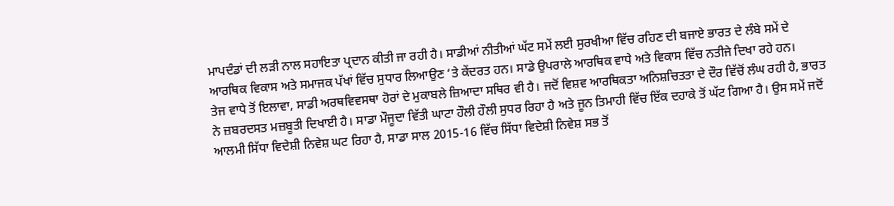ਮਾਪਦੰਡਾਂ ਦੀ ਲੜੀ ਨਾਲ ਸਹਾਇਤਾ ਪ੍ਰਦਾਨ ਕੀਤੀ ਜਾ ਰਹੀ ਹੈ। ਸਾਡੀਆਂ ਨੀਤੀਆਂ ਘੱਟ ਸਮੇਂ ਲਈ ਸੁਰਖੀਆ ਵਿੱਚ ਰਹਿਣ ਦੀ ਬਜਾਏ ਭਾਰਤ ਦੇ ਲੰਬੇ ਸਮੇਂ ਦੇ ਆਰਥਿਕ ਵਿਕਾਸ ਅਤੇ ਸਮਾਜਕ ਪੱਖਾਂ ਵਿੱਚ ਸੁਧਾਰ ਲਿਆਉਣ ‘ਤੇ ਕੇਂਦਰਤ ਹਨ। ਸਾਡੇ ਉਪਰਾਲੇ ਆਰਥਿਕ ਵਾਧੇ ਅਤੇ ਵਿਕਾਸ ਵਿੱਚ ਨਤੀਜੇ ਦਿਖਾ ਰਹੇ ਹਨ।
ਤੇਜ ਵਾਧੇ ਤੋਂ ਇਲਾਵਾ, ਸਾਡੀ ਅਰਥਵਿਵਸਥਾ ਹੋਰਾਂ ਦੇ ਮੁਕਾਬਲੇ ਜ਼ਿਆਦਾ ਸਥਿਰ ਵੀ ਹੈ। ਜਦੋਂ ਵਿਸ਼ਵ ਆਰਥਿਕਤਾ ਅਨਿਸ਼ਚਿਤਤਾ ਦੇ ਦੌਰ ਵਿੱਚੋਂ ਲੰਘ ਰਹੀ ਹੈ, ਭਾਰਤ ਨੇ ਜ਼ਬਰਦਸਤ ਮਜ਼ਬੂਤੀ ਦਿਖਾਈ ਹੈ। ਸਾਡਾ ਮੌਜੂਦਾ ਵਿੱਤੀ ਘਾਟਾ ਹੌਲੀ ਹੌਲੀ ਸੁਧਰ ਰਿਹਾ ਹੈ ਅਤੇ ਜੂਨ ਤਿਮਾਹੀ ਵਿੱਚ ਇੱਕ ਦਹਾਕੇ ਤੋਂ ਘੱਟ ਗਿਆ ਹੈ। ਉਸ ਸਮੇਂ ਜਦੋਂ ਆਲਮੀ ਸਿੱਧਾ ਵਿਦੇਸ਼ੀ ਨਿਵੇਸ਼ ਘਟ ਰਿਹਾ ਹੈ, ਸਾਡਾ ਸਾਲ 2015-16 ਵਿੱਚ ਸਿੱਧਾ ਵਿਦੇਸ਼ੀ ਨਿਵੇਸ਼ ਸਭ ਤੋਂ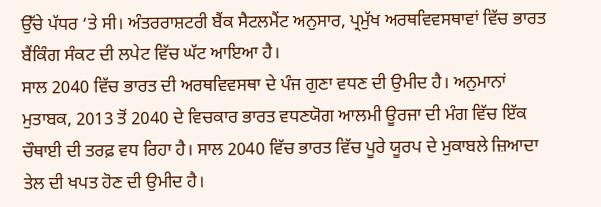ਉੱਚੇ ਪੱਧਰ ‘ਤੇ ਸੀ। ਅੰਤਰਰਾਸ਼ਟਰੀ ਬੈਂਕ ਸੈਟਲਮੈਂਟ ਅਨੁਸਾਰ, ਪ੍ਰਮੁੱਖ ਅਰਥਵਿਵਸਥਾਵਾਂ ਵਿੱਚ ਭਾਰਤ ਬੈਂਕਿੰਗ ਸੰਕਟ ਦੀ ਲਪੇਟ ਵਿੱਚ ਘੱਟ ਆਇਆ ਹੈ।
ਸਾਲ 2040 ਵਿੱਚ ਭਾਰਤ ਦੀ ਅਰਥਵਿਵਸਥਾ ਦੇ ਪੰਜ ਗੁਣਾ ਵਧਣ ਦੀ ਉਮੀਦ ਹੈ। ਅਨੁਮਾਨਾਂ ਮੁਤਾਬਕ, 2013 ਤੋਂ 2040 ਦੇ ਵਿਚਕਾਰ ਭਾਰਤ ਵਧਣਯੋਗ ਆਲਮੀ ਊਰਜਾ ਦੀ ਮੰਗ ਵਿੱਚ ਇੱਕ ਚੌਥਾਈ ਦੀ ਤਰਫ਼ ਵਧ ਰਿਹਾ ਹੈ। ਸਾਲ 2040 ਵਿੱਚ ਭਾਰਤ ਵਿੱਚ ਪੂਰੇ ਯੂਰਪ ਦੇ ਮੁਕਾਬਲੇ ਜ਼ਿਆਦਾ ਤੇਲ ਦੀ ਖਪਤ ਹੋਣ ਦੀ ਉਮੀਦ ਹੈ।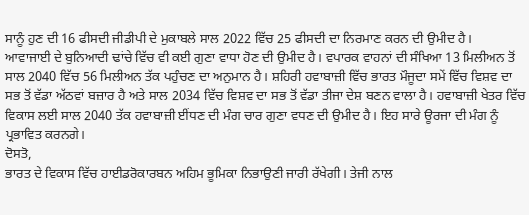ਸਾਨੂੰ ਹੁਣ ਦੀ 16 ਫੀਸਦੀ ਜੀਡੀਪੀ ਦੇ ਮੁਕਾਬਲੇ ਸਾਲ 2022 ਵਿੱਚ 25 ਫੀਸਦੀ ਦਾ ਨਿਰਮਾਣ ਕਰਨ ਦੀ ਉਮੀਦ ਹੈ।
ਆਵਾਜਾਈ ਦੇ ਬੁਨਿਆਦੀ ਢਾਂਚੇ ਵਿੱਚ ਵੀ ਕਈ ਗੁਣਾ ਵਾਧਾ ਹੋਣ ਦੀ ਉਮੀਦ ਹੈ। ਵਪਾਰਕ ਵਾਹਨਾਂ ਦੀ ਸੰਖਿਆ 13 ਮਿਲੀਅਨ ਤੋਂ ਸਾਲ 2040 ਵਿੱਚ 56 ਮਿਲੀਅਨ ਤੱਕ ਪਹੁੰਚਣ ਦਾ ਅਨੁਮਾਨ ਹੈ। ਸ਼ਹਿਰੀ ਹਵਾਬਾਜ਼ੀ ਵਿੱਚ ਭਾਰਤ ਮੌਜੂਦਾ ਸਮੇਂ ਵਿੱਚ ਵਿਸ਼ਵ ਦਾ ਸਭ ਤੋਂ ਵੱਡਾ ਅੱਠਵਾਂ ਬਜ਼ਾਰ ਹੈ ਅਤੇ ਸਾਲ 2034 ਵਿੱਚ ਵਿਸ਼ਵ ਦਾ ਸਭ ਤੋਂ ਵੱਡਾ ਤੀਜਾ ਦੇਸ਼ ਬਣਨ ਵਾਲਾ ਹੈ। ਹਵਾਬਾਜ਼ੀ ਖੇਤਰ ਵਿੱਚ ਵਿਕਾਸ ਲਈ ਸਾਲ 2040 ਤੱਕ ਹਵਾਬਾਜ਼ੀ ਈਂਧਣ ਦੀ ਮੰਗ ਚਾਰ ਗੁਣਾ ਵਧਣ ਦੀ ਉਮੀਦ ਹੈ। ਇਹ ਸਾਰੇ ਊਰਜਾ ਦੀ ਮੰਗ ਨੂੰ ਪ੍ਰਭਾਵਿਤ ਕਰਨਗੇ।
ਦੋਸਤੋ,
ਭਾਰਤ ਦੇ ਵਿਕਾਸ ਵਿੱਚ ਹਾਈਡਰੋਕਾਰਬਨ ਅਹਿਮ ਭੂਮਿਕਾ ਨਿਭਾਉਣੀ ਜਾਰੀ ਰੱਖੇਗੀ। ਤੇਜੀ ਨਾਲ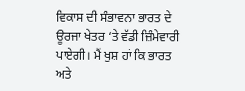ਵਿਕਾਸ ਦੀ ਸੰਭਾਵਨਾ ਭਾਰਤ ਦੇ ਊਰਜਾ ਖੇਤਰ ‘ਤੇ ਵੱਡੀ ਜ਼ਿੰਮੇਵਾਰੀ ਪਾਏਗੀ। ਮੈਂ ਖੁਸ਼ ਹਾਂ ਕਿ ਭਾਰਤ ਅਤੇ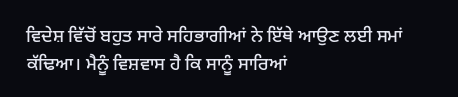ਵਿਦੇਸ਼ ਵਿੱਚੋਂ ਬਹੁਤ ਸਾਰੇ ਸਹਿਭਾਗੀਆਂ ਨੇ ਇੱਥੇ ਆਉਣ ਲਈ ਸਮਾਂ ਕੱਢਿਆ। ਮੈਨੂੰ ਵਿਸ਼ਵਾਸ ਹੈ ਕਿ ਸਾਨੂੰ ਸਾਰਿਆਂ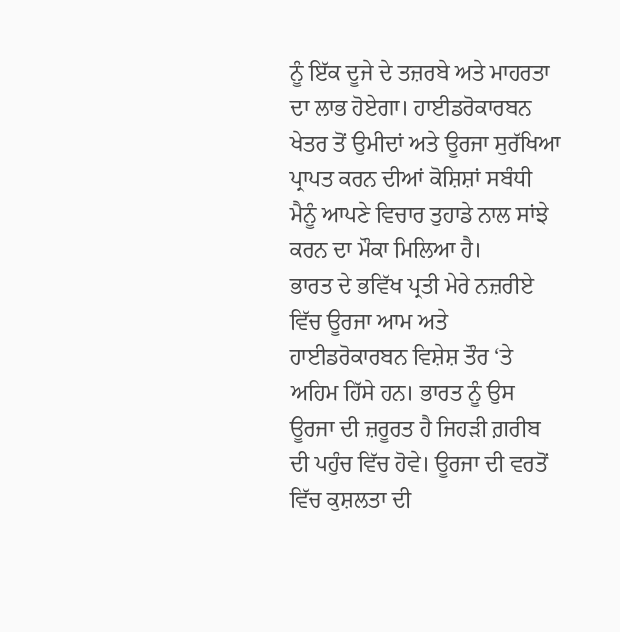ਨੂੰ ਇੱਕ ਦੂਜੇ ਦੇ ਤਜ਼ਰਬੇ ਅਤੇ ਮਾਹਰਤਾ ਦਾ ਲਾਭ ਹੋਏਗਾ। ਹਾਈਡਰੋਕਾਰਬਨ ਖੇਤਰ ਤੋਂ ਉਮੀਦਾਂ ਅਤੇ ਊਰਜਾ ਸੁਰੱਖਿਆ ਪ੍ਰਾਪਤ ਕਰਨ ਦੀਆਂ ਕੋਸ਼ਿਸ਼ਾਂ ਸਬੰਧੀ ਮੈਨੂੰ ਆਪਣੇ ਵਿਚਾਰ ਤੁਹਾਡੇ ਨਾਲ ਸਾਂਝੇ ਕਰਨ ਦਾ ਮੌਕਾ ਮਿਲਿਆ ਹੈ।
ਭਾਰਤ ਦੇ ਭਵਿੱਖ ਪ੍ਰਤੀ ਮੇਰੇ ਨਜ਼ਰੀਏ ਵਿੱਚ ਊਰਜਾ ਆਮ ਅਤੇ ਹਾਈਡਰੋਕਾਰਬਨ ਵਿਸ਼ੇਸ਼ ਤੌਰ ‘ਤੇ ਅਹਿਮ ਹਿੱਸੇ ਹਨ। ਭਾਰਤ ਨੂੰ ਉਸ ਊਰਜਾ ਦੀ ਜ਼ਰੂਰਤ ਹੈ ਜਿਹੜੀ ਗ਼ਰੀਬ ਦੀ ਪਹੁੰਚ ਵਿੱਚ ਹੋਵੇ। ਊਰਜਾ ਦੀ ਵਰਤੋਂ ਵਿੱਚ ਕੁਸ਼ਲਤਾ ਦੀ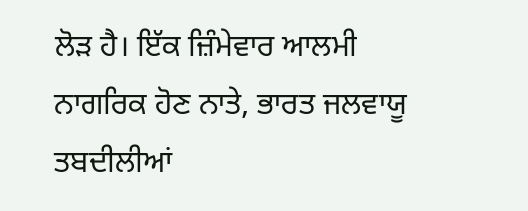ਲੋੜ ਹੈ। ਇੱਕ ਜ਼ਿੰਮੇਵਾਰ ਆਲਮੀ ਨਾਗਰਿਕ ਹੋਣ ਨਾਤੇ, ਭਾਰਤ ਜਲਵਾਯੂ ਤਬਦੀਲੀਆਂ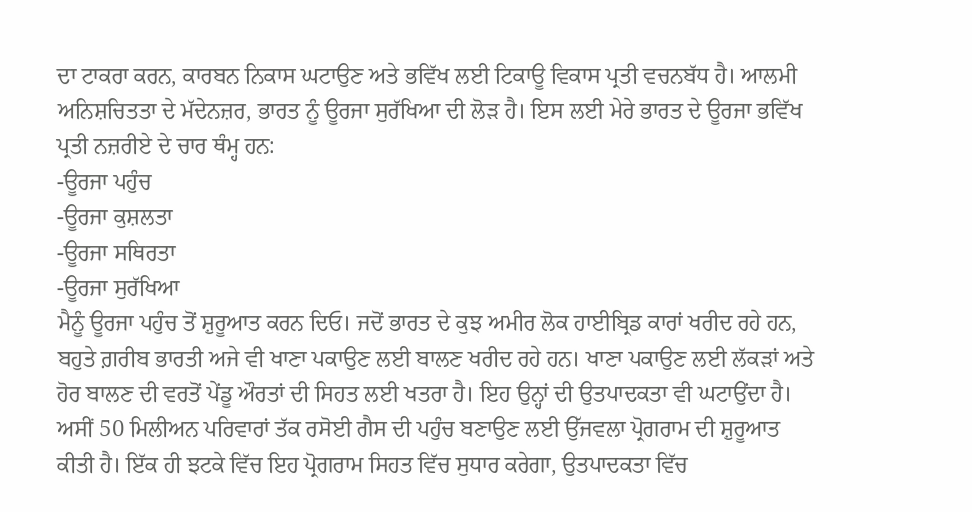ਦਾ ਟਾਕਰਾ ਕਰਨ, ਕਾਰਬਨ ਨਿਕਾਸ ਘਟਾਉਣ ਅਤੇ ਭਵਿੱਖ ਲਈ ਟਿਕਾਊ ਵਿਕਾਸ ਪ੍ਰਤੀ ਵਚਨਬੱਧ ਹੈ। ਆਲਮੀ ਅਨਿਸ਼ਚਿਤਤਾ ਦੇ ਮੱਦੇਨਜ਼ਰ, ਭਾਰਤ ਨੂੰ ਊਰਜਾ ਸੁਰੱਖਿਆ ਦੀ ਲੋੜ ਹੈ। ਇਸ ਲਈ ਮੇਰੇ ਭਾਰਤ ਦੇ ਊਰਜਾ ਭਵਿੱਖ ਪ੍ਰਤੀ ਨਜ਼ਰੀਏ ਦੇ ਚਾਰ ਥੰਮ੍ਹ ਹਨ:
-ਊਰਜਾ ਪਹੁੰਚ
-ਊਰਜਾ ਕੁਸ਼ਲਤਾ
-ਊਰਜਾ ਸਥਿਰਤਾ
-ਊਰਜਾ ਸੁਰੱਖਿਆ
ਮੈਨੂੰ ਊਰਜਾ ਪਹੁੰਚ ਤੋਂ ਸ਼ੁਰੂਆਤ ਕਰਨ ਦਿਓ। ਜਦੋਂ ਭਾਰਤ ਦੇ ਕੁਝ ਅਮੀਰ ਲੋਕ ਹਾਈਬ੍ਰਿਡ ਕਾਰਾਂ ਖਰੀਦ ਰਹੇ ਹਨ, ਬਹੁਤੇ ਗ਼ਰੀਬ ਭਾਰਤੀ ਅਜੇ ਵੀ ਖਾਣਾ ਪਕਾਉਣ ਲਈ ਬਾਲਣ ਖਰੀਦ ਰਹੇ ਹਨ। ਖਾਣਾ ਪਕਾਉਣ ਲਈ ਲੱਕੜਾਂ ਅਤੇ ਹੋਰ ਬਾਲਣ ਦੀ ਵਰਤੋਂ ਪੇਂਡੂ ਔਰਤਾਂ ਦੀ ਸਿਹਤ ਲਈ ਖਤਰਾ ਹੈ। ਇਹ ਉਨ੍ਹਾਂ ਦੀ ਉਤਪਾਦਕਤਾ ਵੀ ਘਟਾਉਂਦਾ ਹੈ। ਅਸੀਂ 50 ਮਿਲੀਅਨ ਪਰਿਵਾਰਾਂ ਤੱਕ ਰਸੋਈ ਗੈਸ ਦੀ ਪਹੁੰਚ ਬਣਾਉਣ ਲਈ ਉੱਜਵਲਾ ਪ੍ਰੋਗਰਾਮ ਦੀ ਸ਼ੁਰੂਆਤ ਕੀਤੀ ਹੈ। ਇੱਕ ਹੀ ਝਟਕੇ ਵਿੱਚ ਇਹ ਪ੍ਰੋਗਰਾਮ ਸਿਹਤ ਵਿੱਚ ਸੁਧਾਰ ਕਰੇਗਾ, ਉਤਪਾਦਕਤਾ ਵਿੱਚ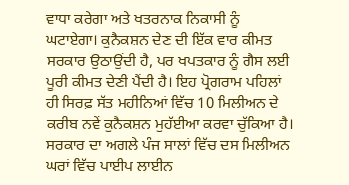ਵਾਧਾ ਕਰੇਗਾ ਅਤੇ ਖਤਰਨਾਕ ਨਿਕਾਸੀ ਨੂੰ ਘਟਾਏਗਾ। ਕੁਨੈਕਸ਼ਨ ਦੇਣ ਦੀ ਇੱਕ ਵਾਰ ਕੀਮਤ ਸਰਕਾਰ ਉਠਾਉਂਦੀ ਹੈ, ਪਰ ਖਪਤਕਾਰ ਨੂੰ ਗੈਸ ਲਈ ਪੂਰੀ ਕੀਮਤ ਦੇਣੀ ਪੈਂਦੀ ਹੈ। ਇਹ ਪ੍ਰੋਗਰਾਮ ਪਹਿਲਾਂ ਹੀ ਸਿਰਫ਼ ਸੱਤ ਮਹੀਨਿਆਂ ਵਿੱਚ 10 ਮਿਲੀਅਨ ਦੇ ਕਰੀਬ ਨਵੇਂ ਕੁਨੈਕਸ਼ਨ ਮੁਹੱਈਆ ਕਰਵਾ ਚੁੱਕਿਆ ਹੈ।
ਸਰਕਾਰ ਦਾ ਅਗਲੇ ਪੰਜ ਸਾਲਾਂ ਵਿੱਚ ਦਸ ਮਿਲੀਅਨ ਘਰਾਂ ਵਿੱਚ ਪਾਈਪ ਲਾਈਨ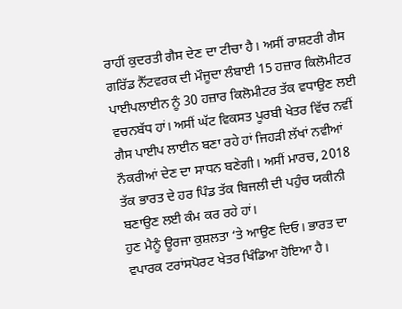ਰਾਹੀਂ ਕੁਦਰਤੀ ਗੈਸ ਦੇਣ ਦਾ ਟੀਚਾ ਹੈ। ਅਸੀਂ ਰਾਸ਼ਟਰੀ ਗੈਸ ਗਰਿੱਡ ਨੈੱਟਵਰਕ ਦੀ ਮੌਜੂਦਾ ਲੰਬਾਈ 15 ਹਜ਼ਾਰ ਕਿਲੋਮੀਟਰ ਪਾਈਪਲਾਈਨ ਨੂੰ 30 ਹਜ਼ਾਰ ਕਿਲੋਮੀਟਰ ਤੱਕ ਵਧਾਉਣ ਲਈ ਵਚਨਬੱਧ ਹਾਂ। ਅਸੀਂ ਘੱਟ ਵਿਕਸਤ ਪੂਰਬੀ ਖੇਤਰ ਵਿੱਚ ਨਵੀਂ ਗੈਸ ਪਾਈਪ ਲਾਈਨ ਬਣਾ ਰਹੇ ਹਾਂ ਜਿਹੜੀ ਲੱਖਾਂ ਨਵੀਆਂ ਨੌਕਰੀਆਂ ਦੇਣ ਦਾ ਸਾਧਨ ਬਣੇਗੀ। ਅਸੀਂ ਮਾਰਚ, 2018 ਤੱਕ ਭਾਰਤ ਦੇ ਹਰ ਪਿੰਡ ਤੱਕ ਬਿਜਲੀ ਦੀ ਪਹੁੰਚ ਯਕੀਨੀ ਬਣਾਉਣ ਲਈ ਕੰਮ ਕਰ ਰਹੇ ਹਾਂ।
ਹੁਣ ਮੈਨੂੰ ਊਰਜਾ ਕੁਸ਼ਲਤਾ ‘ਤੇ ਆਉਣ ਦਿਓ। ਭਾਰਤ ਦਾ ਵਪਾਰਕ ਟਰਾਂਸਪੋਰਟ ਖੇਤਰ ਖਿੰਡਿਆ ਹੋਇਆ ਹੈ।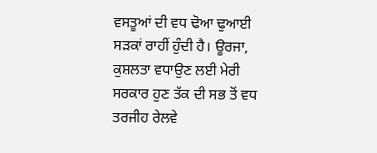ਵਸਤੂਆਂ ਦੀ ਵਧ ਢੋਆ ਢੁਆਈ ਸੜਕਾਂ ਰਾਹੀਂ ਹੁੰਦੀ ਹੈ। ਊਰਜਾ, ਕੁਸ਼ਲਤਾ ਵਧਾਉਣ ਲਈ ਮੇਰੀ ਸਰਕਾਰ ਹੁਣ ਤੱਕ ਦੀ ਸਭ ਤੋਂ ਵਧ ਤਰਜੀਹ ਰੇਲਵੇ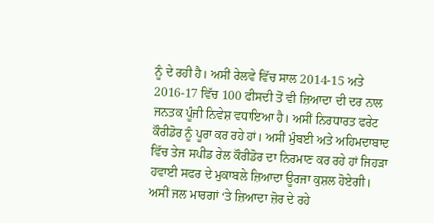ਨੂੰ ਦੇ ਰਹੀ ਹੈ। ਅਸੀਂ ਰੇਲਵੇ ਵਿੱਚ ਸਾਲ 2014-15 ਅਤੇ 2016-17 ਵਿੱਚ 100 ਫੀਸਦੀ ਤੋਂ ਵੀ ਜ਼ਿਆਦਾ ਦੀ ਦਰ ਨਾਲ ਜਨਤਕ ਪੂੰਜੀ ਨਿਵੇਸ਼ ਵਧਾਇਆ ਹੈ। ਅਸੀਂ ਨਿਰਧਾਰਤ ਫਰੇਟ ਕੌਰੀਡੋਰ ਨੂੰ ਪੂਰਾ ਕਰ ਰਹੇ ਹਾਂ। ਅਸੀਂ ਮੁੰਬਈ ਅਤੇ ਅਹਿਮਦਾਬਾਦ ਵਿੱਚ ਤੇਜ ਸਪੀਡ ਰੇਲ ਕੌਰੀਡੋਰ ਦਾ ਨਿਰਮਾਣ ਕਰ ਰਹੇ ਹਾਂ ਜਿਹੜਾ ਹਵਾਈ ਸਫਰ ਦੇ ਮੁਕਾਬਲੇ ਜ਼ਿਆਦਾ ਊਰਜਾ ਕੁਸ਼ਲ ਹੋਏਗੀ। ਅਸੀਂ ਜਲ ਮਾਰਗਾਂ ‘ਤੇ ਜ਼ਿਆਦਾ ਜ਼ੋਰ ਦੇ ਰਹੇ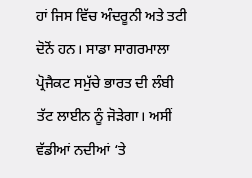ਹਾਂ ਜਿਸ ਵਿੱਚ ਅੰਦਰੂਨੀ ਅਤੇ ਤਟੀ ਦੋਨੋਂ ਹਨ। ਸਾਡਾ ਸਾਗਰਮਾਲਾ ਪ੍ਰੋਜੈਕਟ ਸਮੁੱਚੇ ਭਾਰਤ ਦੀ ਲੰਬੀ ਤੱਟ ਲਾਈਨ ਨੂੰ ਜੋੜੇਗਾ। ਅਸੀਂ ਵੱਡੀਆਂ ਨਦੀਆਂ ‘ਤੇ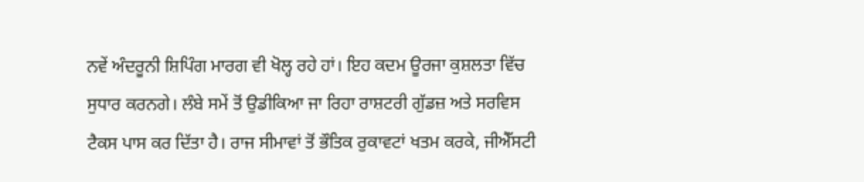ਨਵੇਂ ਅੰਦਰੂਨੀ ਸ਼ਿਪਿੰਗ ਮਾਰਗ ਵੀ ਖੋਲ੍ਹ ਰਹੇ ਹਾਂ। ਇਹ ਕਦਮ ਊਰਜਾ ਕੁਸ਼ਲਤਾ ਵਿੱਚ ਸੁਧਾਰ ਕਰਨਗੇ। ਲੰਬੇ ਸਮੇਂ ਤੋਂ ਉਡੀਕਿਆ ਜਾ ਰਿਹਾ ਰਾਸ਼ਟਰੀ ਗੁੱਡਜ਼ ਅਤੇ ਸਰਵਿਸ ਟੈਕਸ ਪਾਸ ਕਰ ਦਿੱਤਾ ਹੈ। ਰਾਜ ਸੀਮਾਵਾਂ ਤੋਂ ਭੌਤਿਕ ਰੁਕਾਵਟਾਂ ਖਤਮ ਕਰਕੇ, ਜੀਐੱਸਟੀ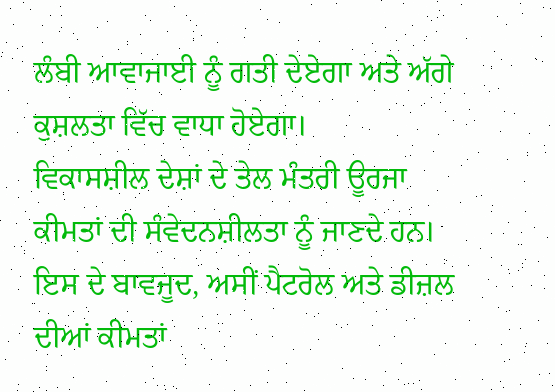ਲੰਬੀ ਆਵਾਜਾਈ ਨੂੰ ਗਤੀ ਦੇਏਗਾ ਅਤੇ ਅੱਗੇ ਕੁਸ਼ਲਤਾ ਵਿੱਚ ਵਾਧਾ ਹੋਏਗਾ।
ਵਿਕਾਸਸ਼ੀਲ ਦੇਸ਼ਾਂ ਦੇ ਤੇਲ ਮੰਤਰੀ ਊਰਜਾ ਕੀਮਤਾਂ ਦੀ ਸੰਵੇਦਨਸ਼ੀਲਤਾ ਨੂੰ ਜਾਣਦੇ ਹਨ। ਇਸ ਦੇ ਬਾਵਜੂਦ, ਅਸੀਂ ਪੈਟਰੋਲ ਅਤੇ ਡੀਜ਼ਲ ਦੀਆਂ ਕੀਮਤਾਂ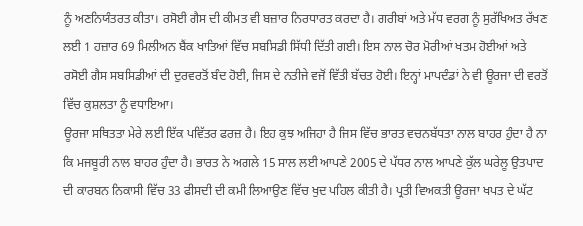ਨੂੰ ਅਣਨਿਯੰਤਰਤ ਕੀਤਾ। ਰਸੋਈ ਗੈਸ ਦੀ ਕੀਮਤ ਵੀ ਬਜ਼ਾਰ ਨਿਰਧਾਰਤ ਕਰਦਾ ਹੈ। ਗਰੀਬਾਂ ਅਤੇ ਮੱਧ ਵਰਗ ਨੂੰ ਸੁਰੱਖਿਅਤ ਰੱਖਣ ਲਈ 1 ਹਜ਼ਾਰ 69 ਮਿਲੀਅਨ ਬੈਂਕ ਖਾਤਿਆਂ ਵਿੱਚ ਸਬਸਿਡੀ ਸਿੱਧੀ ਦਿੱਤੀ ਗਈ। ਇਸ ਨਾਲ ਚੋਰ ਮੋਰੀਆਂ ਖਤਮ ਹੋਈਆਂ ਅਤੇ ਰਸੋਈ ਗੈਸ ਸਬਸਿਡੀਆਂ ਦੀ ਦੁਰਵਰਤੋਂ ਬੰਦ ਹੋਈ, ਜਿਸ ਦੇ ਨਤੀਜੇ ਵਜੋਂ ਵਿੱਤੀ ਬੱਚਤ ਹੋਈ। ਇਨ੍ਹਾਂ ਮਾਪਦੰਡਾਂ ਨੇ ਵੀ ਊਰਜਾ ਦੀ ਵਰਤੋਂ ਵਿੱਚ ਕੁਸ਼ਲਤਾ ਨੂੰ ਵਧਾਇਆ।
ਊਰਜਾ ਸਥਿਤਤਾ ਮੇਰੇ ਲਈ ਇੱਕ ਪਵਿੱਤਰ ਫਰਜ਼ ਹੈ। ਇਹ ਕੁਝ ਅਜਿਹਾ ਹੈ ਜਿਸ ਵਿੱਚ ਭਾਰਤ ਵਚਨਬੱਧਤਾ ਨਾਲ ਬਾਹਰ ਹੁੰਦਾ ਹੈ ਨਾ ਕਿ ਮਜਬੂਰੀ ਨਾਲ ਬਾਹਰ ਹੁੰਦਾ ਹੈ। ਭਾਰਤ ਨੇ ਅਗਲੇ 15 ਸਾਲ ਲਈ ਆਪਣੇ 2005 ਦੇ ਪੱਧਰ ਨਾਲ ਆਪਣੇ ਕੁੱਲ ਘਰੇਲੂ ਉਤਪਾਦ ਦੀ ਕਾਰਬਨ ਨਿਕਾਸੀ ਵਿੱਚ 33 ਫੀਸਦੀ ਦੀ ਕਮੀ ਲਿਆਉਣ ਵਿੱਚ ਖੁਦ ਪਹਿਲ ਕੀਤੀ ਹੈ। ਪ੍ਰਤੀ ਵਿਅਕਤੀ ਊਰਜਾ ਖਪਤ ਦੇ ਘੱਟ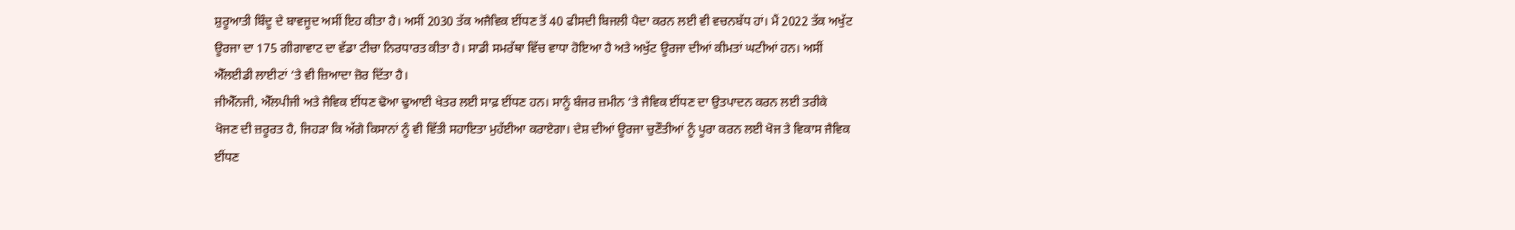ਸ਼ੁਰੂਆਤੀ ਬਿੰਦੂ ਦੇ ਬਾਵਜੂਦ ਅਸੀਂ ਇਹ ਕੀਤਾ ਹੈ। ਅਸੀਂ 2030 ਤੱਕ ਅਜੈਵਿਕ ਈਂਧਣ ਤੋਂ 40 ਫੀਸਦੀ ਬਿਜਲੀ ਪੈਦਾ ਕਰਨ ਲਈ ਵੀ ਵਚਨਬੱਧ ਹਾਂ। ਮੈਂ 2022 ਤੱਕ ਅਖੁੱਟ ਊਰਜਾ ਦਾ 175 ਗੀਗਾਵਾਟ ਦਾ ਵੱਡਾ ਟੀਚਾ ਨਿਰਧਾਰਤ ਕੀਤਾ ਹੈ। ਸਾਡੀ ਸਮਰੱਥਾ ਵਿੱਚ ਵਾਧਾ ਹੋਇਆ ਹੈ ਅਤੇ ਅਖੁੱਟ ਊਰਜਾ ਦੀਆਂ ਕੀਮਤਾਂ ਘਟੀਆਂ ਹਨ। ਅਸੀਂ ਐੱਲਈਡੀ ਲਾਈਟਾਂ ‘ਤੇ ਵੀ ਜ਼ਿਆਦਾ ਜ਼ੋਰ ਦਿੱਤਾ ਹੈ।
ਜੀਐੱਨਜੀ, ਐੱਲਪੀਜੀ ਅਤੇ ਜੈਵਿਕ ਈਂਧਣ ਢੋਆ ਢੁਆਈ ਖੇਤਰ ਲਈ ਸਾਫ਼ ਈਂਧਣ ਹਨ। ਸਾਨੂੰ ਬੰਜਰ ਜ਼ਮੀਨ ‘ਤੇ ਜੈਵਿਕ ਈਂਧਣ ਦਾ ਉਤਪਾਦਨ ਕਰਨ ਲਈ ਤਰੀਕੇ ਖੋਜਣ ਦੀ ਜ਼ਰੂਰਤ ਹੈ, ਜਿਹੜਾ ਕਿ ਅੱਗੇ ਕਿਸਾਨਾਂ ਨੂੰ ਵੀ ਵਿੱਤੀ ਸਹਾਇਤਾ ਮੁਹੱਈਆ ਕਰਾਏਗਾ। ਦੇਸ਼ ਦੀਆਂ ਊਰਜਾ ਚੁਣੌਤੀਆਂ ਨੂੰ ਪੂਰਾ ਕਰਨ ਲਈ ਖੋਜ ਤੇ ਵਿਕਾਸ ਜੈਵਿਕ ਈਂਧਣ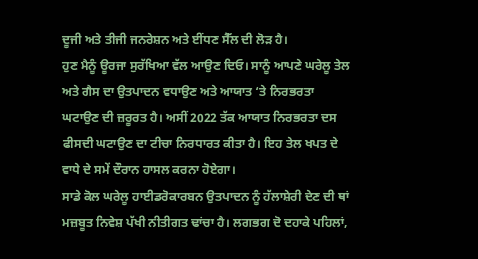ਦੂਜੀ ਅਤੇ ਤੀਜੀ ਜਨਰੇਸ਼ਨ ਅਤੇ ਈਂਧਣ ਸੈੱਲ ਦੀ ਲੋੜ ਹੈ।
ਹੁਣ ਮੈਨੂੰ ਊਰਜਾ ਸੁਰੱਖਿਆ ਵੱਲ ਆਉਣ ਦਿਓ। ਸਾਨੂੰ ਆਪਣੇ ਘਰੇਲੂ ਤੇਲ ਅਤੇ ਗੈਸ ਦਾ ਉਤਪਾਦਨ ਵਧਾਉਣ ਅਤੇ ਆਯਾਤ ‘ਤੇ ਨਿਰਭਰਤਾ ਘਟਾਉਣ ਦੀ ਜ਼ਰੂਰਤ ਹੈ। ਅਸੀਂ 2022 ਤੱਕ ਆਯਾਤ ਨਿਰਭਰਤਾ ਦਸ ਫੀਸਦੀ ਘਟਾਉਣ ਦਾ ਟੀਚਾ ਨਿਰਧਾਰਤ ਕੀਤਾ ਹੈ। ਇਹ ਤੇਲ ਖਪਤ ਦੇ ਵਾਧੇ ਦੇ ਸਮੇਂ ਦੌਰਾਨ ਹਾਸਲ ਕਰਨਾ ਹੋਏਗਾ।
ਸਾਡੇ ਕੋਲ ਘਰੇਲੂ ਹਾਈਡਰੋਕਾਰਬਨ ਉਤਪਾਦਨ ਨੂੰ ਹੱਲਾਸ਼ੇਰੀ ਦੇਣ ਦੀ ਥਾਂ ਮਜ਼ਬੂਤ ਨਿਵੇਸ਼ ਪੱਖੀ ਨੀਤੀਗਤ ਢਾਂਚਾ ਹੈ। ਲਗਭਗ ਦੋ ਦਹਾਕੇ ਪਹਿਲਾਂ,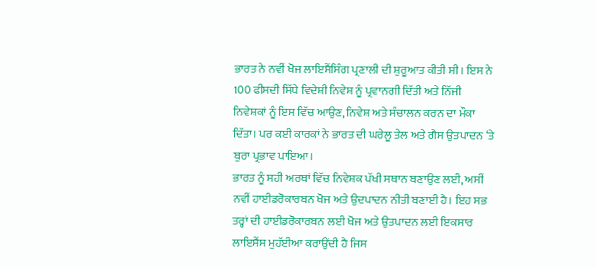ਭਾਰਤ ਨੇ ਨਵੀਂ ਖੋਜ ਲਾਇਸੈਂਸਿੰਗ ਪ੍ਰਣਾਲੀ ਦੀ ਸ਼ੁਰੂਆਤ ਕੀਤੀ ਸੀ। ਇਸ ਨੇ 100 ਫੀਸਦੀ ਸਿੱਧੇ ਵਿਦੇਸ਼ੀ ਨਿਵੇਸ਼ ਨੂੰ ਪ੍ਰਵਾਨਗੀ ਦਿੱਤੀ ਅਤੇ ਨਿੱਜੀ ਨਿਵੇਸ਼ਕਾਂ ਨੂੰ ਇਸ ਵਿੱਚ ਆਉਣ, ਨਿਵੇਸ਼ ਅਤੇ ਸੰਚਾਲਨ ਕਰਨ ਦਾ ਮੌਕਾ ਦਿੱਤਾ। ਪਰ ਕਈ ਕਾਰਕਾਂ ਨੇ ਭਾਰਤ ਦੀ ਘਰੇਲੂ ਤੇਲ ਅਤੇ ਗੈਸ ਉਤਪਾਦਨ ‘ਤੇ ਬੁਰਾ ਪ੍ਰਭਾਵ ਪਾਇਆ।
ਭਾਰਤ ਨੂੰ ਸਹੀ ਅਰਥਾਂ ਵਿੱਚ ਨਿਵੇਸ਼ਕ ਪੱਖੀ ਸਥਾਨ ਬਣਾਉਣ ਲਈ, ਅਸੀਂ ਨਵੀਂ ਹਾਈਡਰੋਕਾਰਬਨ ਖੋਜ ਅਤੇ ਉਦਪਾਦਨ ਨੀਤੀ ਬਣਾਈ ਹੈ। ਇਹ ਸਭ ਤਰ੍ਹਾਂ ਦੀ ਹਾਈਡਰੋਕਾਰਬਨ ਲਈ ਖੋਜ ਅਤੇ ਉਤਪਾਦਨ ਲਈ ਇਕਸਾਰ ਲਾਇਸੈਂਸ ਮੁਹੱਈਆ ਕਰਾਉਂਦੀ ਹੈ ਜਿਸ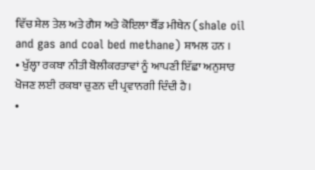ਵਿੱਚ ਸ਼ੇਲ ਤੇਲ ਅਤੇ ਗੈਸ ਅਤੇ ਕੋਇਲਾ ਬੈੱਡ ਮੀਥੇਨ (shale oil and gas and coal bed methane) ਸ਼ਾਮਲ ਹਨ ।
• ਖੁੱਲ੍ਹਾ ਰਕਬਾ ਨੀਤੀ ਬੋਲੀਕਰਤਾਵਾਂ ਨੂੰ ਆਪਣੀ ਇੱਛਾ ਅਨੁਸਾਰ ਖੋਜਣ ਲਈ ਰਕਬਾ ਚੁਣਨ ਦੀ ਪ੍ਰਵਾਨਗੀ ਦਿੰਦੀ ਹੈ।
•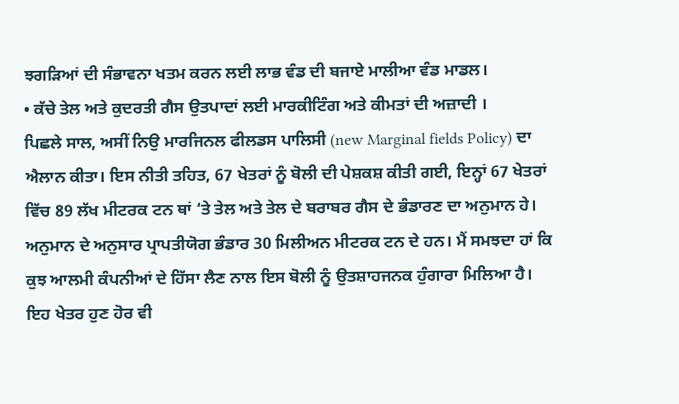ਝਗੜਿਆਂ ਦੀ ਸੰਭਾਵਨਾ ਖਤਮ ਕਰਨ ਲਈ ਲਾਭ ਵੰਡ ਦੀ ਬਜਾਏ ਮਾਲੀਆ ਵੰਡ ਮਾਡਲ।
• ਕੱਚੇ ਤੇਲ ਅਤੇ ਕੁਦਰਤੀ ਗੈਸ ਉਤਪਾਦਾਂ ਲਈ ਮਾਰਕੀਟਿੰਗ ਅਤੇ ਕੀਮਤਾਂ ਦੀ ਅਜ਼ਾਦੀ ।
ਪਿਛਲੇ ਸਾਲ, ਅਸੀਂ ਨਿਉ ਮਾਰਜਿਨਲ ਫੀਲਡਸ ਪਾਲਿਸੀ (new Marginal fields Policy) ਦਾ ਐਲਾਨ ਕੀਤਾ। ਇਸ ਨੀਤੀ ਤਹਿਤ, 67 ਖੇਤਰਾਂ ਨੂੰ ਬੋਲੀ ਦੀ ਪੇਸ਼ਕਸ਼ ਕੀਤੀ ਗਈ, ਇਨ੍ਹਾਂ 67 ਖੇਤਰਾਂ ਵਿੱਚ 89 ਲੱਖ ਮੀਟਰਕ ਟਨ ਥਾਂ ‘ਤੇ ਤੇਲ ਅਤੇ ਤੇਲ ਦੇ ਬਰਾਬਰ ਗੈਸ ਦੇ ਭੰਡਾਰਣ ਦਾ ਅਨੁਮਾਨ ਹੇ। ਅਨੁਮਾਨ ਦੇ ਅਨੁਸਾਰ ਪ੍ਰਾਪਤੀਯੋਗ ਭੰਡਾਰ 30 ਮਿਲੀਅਨ ਮੀਟਰਕ ਟਨ ਦੇ ਹਨ। ਮੈਂ ਸਮਝਦਾ ਹਾਂ ਕਿ ਕੁਝ ਆਲਮੀ ਕੰਪਨੀਆਂ ਦੇ ਹਿੱਸਾ ਲੈਣ ਨਾਲ ਇਸ ਬੋਲੀ ਨੂੰ ਉਤਸ਼ਾਹਜਨਕ ਹੁੰਗਾਰਾ ਮਿਲਿਆ ਹੈ।
ਇਹ ਖੇਤਰ ਹੁਣ ਹੋਰ ਵੀ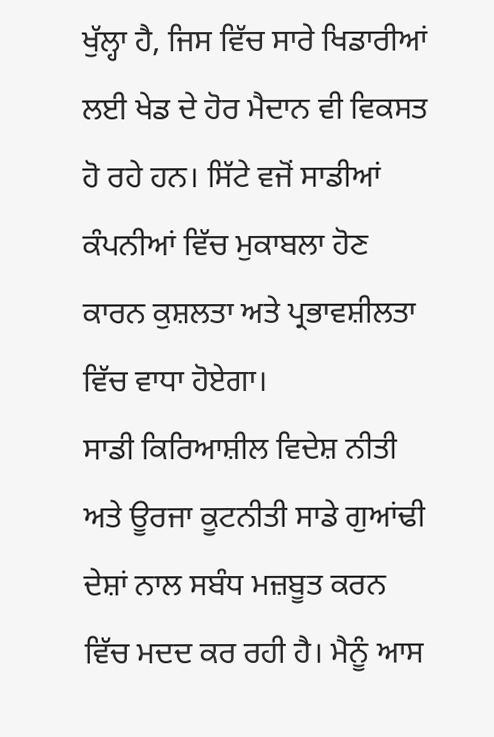ਖੁੱਲ੍ਹਾ ਹੈ, ਜਿਸ ਵਿੱਚ ਸਾਰੇ ਖਿਡਾਰੀਆਂ ਲਈ ਖੇਡ ਦੇ ਹੋਰ ਮੈਦਾਨ ਵੀ ਵਿਕਸਤ ਹੋ ਰਹੇ ਹਨ। ਸਿੱਟੇ ਵਜੋਂ ਸਾਡੀਆਂ ਕੰਪਨੀਆਂ ਵਿੱਚ ਮੁਕਾਬਲਾ ਹੋਣ ਕਾਰਨ ਕੁਸ਼ਲਤਾ ਅਤੇ ਪ੍ਰਭਾਵਸ਼ੀਲਤਾ ਵਿੱਚ ਵਾਧਾ ਹੋਏਗਾ।
ਸਾਡੀ ਕਿਰਿਆਸ਼ੀਲ ਵਿਦੇਸ਼ ਨੀਤੀ ਅਤੇ ਊਰਜਾ ਕੂਟਨੀਤੀ ਸਾਡੇ ਗੁਆਂਢੀ ਦੇਸ਼ਾਂ ਨਾਲ ਸਬੰਧ ਮਜ਼ਬੂਤ ਕਰਨ ਵਿੱਚ ਮਦਦ ਕਰ ਰਹੀ ਹੈ। ਮੈਨੂੰ ਆਸ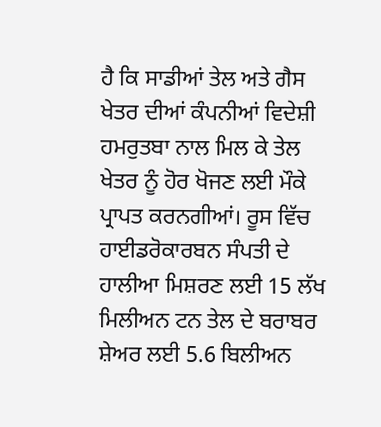ਹੈ ਕਿ ਸਾਡੀਆਂ ਤੇਲ ਅਤੇ ਗੈਸ ਖੇਤਰ ਦੀਆਂ ਕੰਪਨੀਆਂ ਵਿਦੇਸ਼ੀ ਹਮਰੁਤਬਾ ਨਾਲ ਮਿਲ ਕੇ ਤੇਲ ਖੇਤਰ ਨੂੰ ਹੋਰ ਖੋਜਣ ਲਈ ਮੌਕੇ ਪ੍ਰਾਪਤ ਕਰਨਗੀਆਂ। ਰੂਸ ਵਿੱਚ ਹਾਈਡਰੋਕਾਰਬਨ ਸੰਪਤੀ ਦੇ ਹਾਲੀਆ ਮਿਸ਼ਰਣ ਲਈ 15 ਲੱਖ ਮਿਲੀਅਨ ਟਨ ਤੇਲ ਦੇ ਬਰਾਬਰ ਸ਼ੇਅਰ ਲਈ 5.6 ਬਿਲੀਅਨ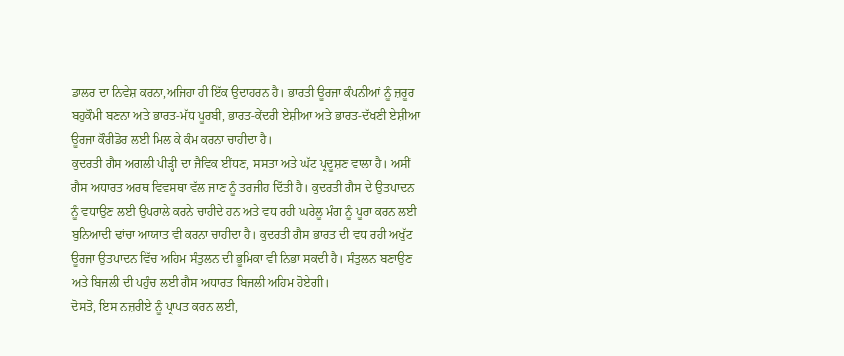ਡਾਲਰ ਦਾ ਨਿਵੇਸ਼ ਕਰਨਾ,ਅਜਿਹਾ ਹੀ ਇੱਕ ਉਦਾਹਰਨ ਹੈ। ਭਾਰਤੀ ਊਰਜਾ ਕੰਪਨੀਆਂ ਨੂੰ ਜ਼ਰੂਰ ਬਹੁਕੌਮੀ ਬਣਨਾ ਅਤੇ ਭਾਰਤ-ਮੱਧ ਪੂਰਬੀ, ਭਾਰਤ-ਕੇਂਦਰੀ ਏਸ਼ੀਆ ਅਤੇ ਭਾਰਤ-ਦੱਖਣੀ ਏਸ਼ੀਆ ਊਰਜਾ ਕੌਰੀਡੋਰ ਲਈ ਮਿਲ ਕੇ ਕੰਮ ਕਰਨਾ ਚਾਹੀਦਾ ਹੈ।
ਕੁਦਰਤੀ ਗੈਸ ਅਗਲੀ ਪੀੜ੍ਹੀ ਦਾ ਜੈਵਿਕ ਈਂਧਣ, ਸਸਤਾ ਅਤੇ ਘੱਟ ਪ੍ਰਦੂਸ਼ਣ ਵਾਲਾ ਹੈ। ਅਸੀਂ ਗੈਸ ਅਧਾਰਤ ਅਰਥ ਵਿਵਸਥਾ ਵੱਲ ਜਾਣ ਨੂੰ ਤਰਜੀਹ ਦਿੱਤੀ ਹੈ। ਕੁਦਰਤੀ ਗੈਸ ਦੇ ਉਤਪਾਦਨ ਨੂੰ ਵਧਾਉਣ ਲਈ ਉਪਰਾਲੇ ਕਰਨੇ ਚਾਹੀਦੇ ਹਨ ਅਤੇ ਵਧ ਰਹੀ ਘਰੇਲੂ ਮੰਗ ਨੂੰ ਪੂਰਾ ਕਰਨ ਲਈ ਬੁਨਿਆਦੀ ਢਾਂਚਾ ਆਯਾਤ ਵੀ ਕਰਨਾ ਚਾਹੀਦਾ ਹੈ। ਕੁਦਰਤੀ ਗੈਸ ਭਾਰਤ ਦੀ ਵਧ ਰਹੀ ਅਖੁੱਟ ਊਰਜਾ ਉਤਪਾਦਨ ਵਿੱਚ ਅਹਿਮ ਸੰਤੁਲਨ ਦੀ ਭੂਮਿਕਾ ਵੀ ਨਿਭਾ ਸਕਦੀ ਹੈ। ਸੰਤੁਲਨ ਬਣਾਉਣ ਅਤੇ ਬਿਜਲੀ ਦੀ ਪਹੁੰਚ ਲਈ ਗੈਸ ਅਧਾਰਤ ਬਿਜਲੀ ਅਹਿਮ ਹੋਏਗੀ।
ਦੋਸਤੋ, ਇਸ ਨਜ਼ਰੀਏ ਨੂੰ ਪ੍ਰਾਪਤ ਕਰਨ ਲਈ,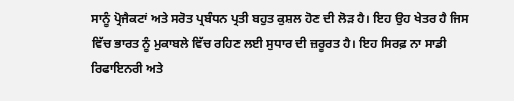ਸਾਨੂੰ ਪ੍ਰੋਜੈਕਟਾਂ ਅਤੇ ਸਰੋਤ ਪ੍ਰਬੰਧਨ ਪ੍ਰਤੀ ਬਹੁਤ ਕੁਸ਼ਲ ਹੋਣ ਦੀ ਲੋੜ ਹੈ। ਇਹ ਉਹ ਖੇਤਰ ਹੈ ਜਿਸ ਵਿੱਚ ਭਾਰਤ ਨੂੰ ਮੁਕਾਬਲੇ ਵਿੱਚ ਰਹਿਣ ਲਈ ਸੁਧਾਰ ਦੀ ਜ਼ਰੂਰਤ ਹੈ। ਇਹ ਸਿਰਫ਼ ਨਾ ਸਾਡੀ ਰਿਫਾਇਨਰੀ ਅਤੇ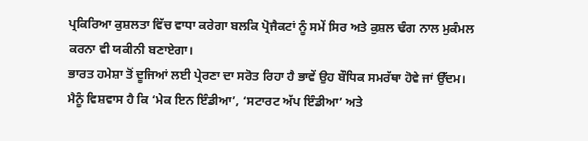ਪ੍ਰਕਿਰਿਆ ਕੁਸ਼ਲਤਾ ਵਿੱਚ ਵਾਧਾ ਕਰੇਗਾ ਬਲਕਿ ਪ੍ਰੋਜੈਕਟਾਂ ਨੂੰ ਸਮੇਂ ਸਿਰ ਅਤੇ ਕੁਸ਼ਲ ਢੰਗ ਨਾਲ ਮੁਕੰਮਲ ਕਰਨਾ ਵੀ ਯਕੀਨੀ ਬਣਾਏਗਾ।
ਭਾਰਤ ਹਮੇਸ਼ਾ ਤੋਂ ਦੂਜਿਆਂ ਲਈ ਪ੍ਰੇਰਣਾ ਦਾ ਸਰੋਤ ਰਿਹਾ ਹੈ ਭਾਵੇਂ ਉਹ ਬੌਧਿਕ ਸਮਰੱਥਾ ਹੋਵੇ ਜਾਂ ਉੱਦਮ। ਮੈਨੂੰ ਵਿਸ਼ਵਾਸ ਹੈ ਕਿ ‘ਮੇਕ ਇਨ ਇੰਡੀਆ’, ‘ਸਟਾਰਟ ਅੱਪ ਇੰਡੀਆ’ ਅਤੇ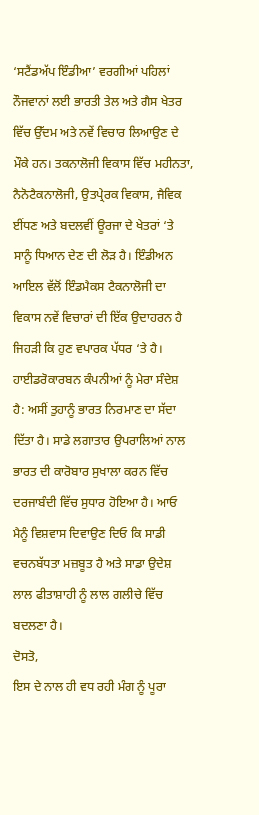‘ਸਟੈਂਡਅੱਪ ਇੰਡੀਆ’ ਵਰਗੀਆਂ ਪਹਿਲਾਂ ਨੌਜਵਾਨਾਂ ਲਈ ਭਾਰਤੀ ਤੇਲ ਅਤੇ ਗੈਸ ਖੇਤਰ ਵਿੱਚ ਉੱਦਮ ਅਤੇ ਨਵੇਂ ਵਿਚਾਰ ਲਿਆਉਣ ਦੇ ਮੌਕੇ ਹਨ। ਤਕਨਾਲੋਜੀ ਵਿਕਾਸ ਵਿੱਚ ਮਹੀਨਤਾ, ਨੈਨੋਟੈਕਨਾਲੋਜੀ, ਉਤਪ੍ਰੇਰਕ ਵਿਕਾਸ, ਜੈਵਿਕ ਈਂਧਣ ਅਤੇ ਬਦਲਵੀਂ ਊਰਜਾ ਦੇ ਖੇਤਰਾਂ ‘ਤੇ ਸਾਨੂੰ ਧਿਆਨ ਦੇਣ ਦੀ ਲੋੜ ਹੈ। ਇੰਡੀਅਨ ਆਇਲ ਵੱਲੋਂ ਇੰਡਮੈਕਸ ਟੈਕਨਾਲੋਜੀ ਦਾ ਵਿਕਾਸ ਨਵੇਂ ਵਿਚਾਰਾਂ ਦੀ ਇੱਕ ਉਦਾਹਰਨ ਹੈ ਜਿਹੜੀ ਕਿ ਹੁਣ ਵਪਾਰਕ ਪੱਧਰ ‘ਤੇ ਹੈ।
ਹਾਈਡਰੋਕਾਰਬਨ ਕੰਪਨੀਆਂ ਨੂੰ ਮੇਰਾ ਸੰਦੇਸ਼ ਹੈ: ਅਸੀਂ ਤੁਹਾਨੂੰ ਭਾਰਤ ਨਿਰਮਾਣ ਦਾ ਸੱਦਾ ਦਿੱਤਾ ਹੈ। ਸਾਡੇ ਲਗਾਤਾਰ ਉਪਰਾਲਿਆਂ ਨਾਲ ਭਾਰਤ ਦੀ ਕਾਰੋਬਾਰ ਸੁਖਾਲਾ ਕਰਨ ਵਿੱਚ ਦਰਜਾਬੰਦੀ ਵਿੱਚ ਸੁਧਾਰ ਹੋਇਆ ਹੈ। ਆਓ ਮੈਨੂੰ ਵਿਸ਼ਵਾਸ ਦਿਵਾਉਣ ਦਿਓ ਕਿ ਸਾਡੀ ਵਚਨਬੱਧਤਾ ਮਜ਼ਬੂਤ ਹੈ ਅਤੇ ਸਾਡਾ ਉਦੇਸ਼ ਲਾਲ ਫੀਤਾਸ਼ਾਹੀ ਨੂੰ ਲਾਲ ਗਲੀਚੇ ਵਿੱਚ ਬਦਲਣਾ ਹੈ।
ਦੋਸਤੋ,
ਇਸ ਦੇ ਨਾਲ ਹੀ ਵਧ ਰਹੀ ਮੰਗ ਨੂੰ ਪੂਰਾ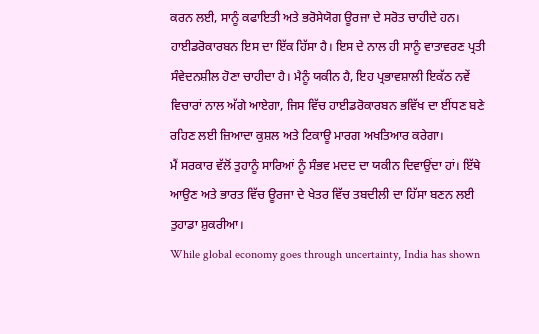ਕਰਨ ਲਈ, ਸਾਨੂੰ ਕਫਾਇਤੀ ਅਤੇ ਭਰੋਸੇਯੋਗ ਊਰਜਾ ਦੇ ਸਰੋਤ ਚਾਹੀਦੇ ਹਨ। ਹਾਈਡਰੋਕਾਰਬਨ ਇਸ ਦਾ ਇੱਕ ਹਿੱਸਾ ਹੈ। ਇਸ ਦੇ ਨਾਲ ਹੀ ਸਾਨੂੰ ਵਾਤਾਵਰਣ ਪ੍ਰਤੀ ਸੰਵੇਦਨਸ਼ੀਲ ਹੋਣਾ ਚਾਹੀਦਾ ਹੈ। ਮੈਨੂੰ ਯਕੀਨ ਹੈ, ਇਹ ਪ੍ਰਭਾਵਸ਼ਾਲੀ ਇਕੱਠ ਨਵੇਂ ਵਿਚਾਰਾਂ ਨਾਲ ਅੱਗੇ ਆਏਗਾ, ਜਿਸ ਵਿੱਚ ਹਾਈਡਰੋਕਾਰਬਨ ਭਵਿੱਖ ਦਾ ਈਂਧਣ ਬਣੇ ਰਹਿਣ ਲਈ ਜ਼ਿਆਦਾ ਕੁਸ਼ਲ ਅਤੇ ਟਿਕਾਊ ਮਾਰਗ ਅਖਤਿਆਰ ਕਰੇਗਾ।
ਮੈਂ ਸਰਕਾਰ ਵੱਲੋਂ ਤੁਹਾਨੂੰ ਸਾਰਿਆਂ ਨੂੰ ਸੰਭਵ ਮਦਦ ਦਾ ਯਕੀਨ ਦਿਵਾਉਂਦਾ ਹਾਂ। ਇੱਥੇ ਆਉਣ ਅਤੇ ਭਾਰਤ ਵਿੱਚ ਊਰਜਾ ਦੇ ਖੇਤਰ ਵਿੱਚ ਤਬਦੀਲੀ ਦਾ ਹਿੱਸਾ ਬਣਨ ਲਈ ਤੁਹਾਡਾ ਸ਼ੁਕਰੀਆ।
While global economy goes through uncertainty, India has shown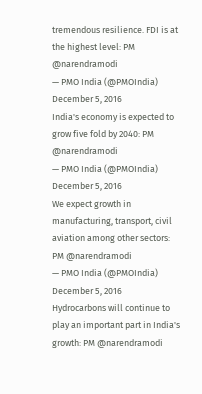tremendous resilience. FDI is at the highest level: PM @narendramodi
— PMO India (@PMOIndia) December 5, 2016
India's economy is expected to grow five fold by 2040: PM @narendramodi
— PMO India (@PMOIndia) December 5, 2016
We expect growth in manufacturing, transport, civil aviation among other sectors: PM @narendramodi
— PMO India (@PMOIndia) December 5, 2016
Hydrocarbons will continue to play an important part in India's growth: PM @narendramodi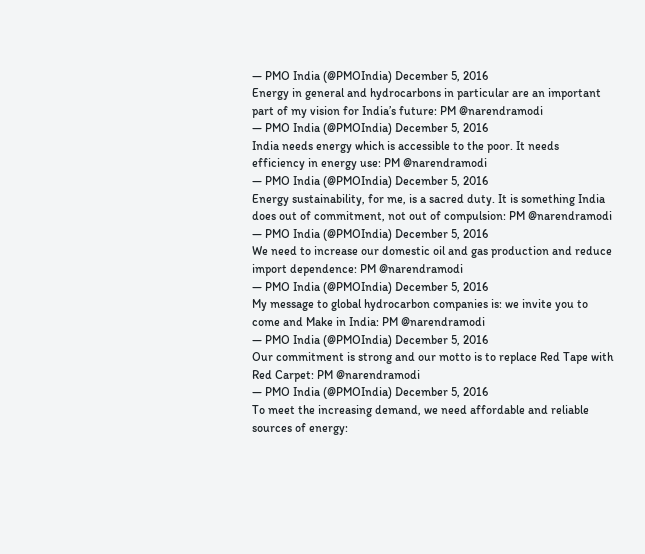— PMO India (@PMOIndia) December 5, 2016
Energy in general and hydrocarbons in particular are an important part of my vision for India’s future: PM @narendramodi
— PMO India (@PMOIndia) December 5, 2016
India needs energy which is accessible to the poor. It needs efficiency in energy use: PM @narendramodi
— PMO India (@PMOIndia) December 5, 2016
Energy sustainability, for me, is a sacred duty. It is something India does out of commitment, not out of compulsion: PM @narendramodi
— PMO India (@PMOIndia) December 5, 2016
We need to increase our domestic oil and gas production and reduce import dependence: PM @narendramodi
— PMO India (@PMOIndia) December 5, 2016
My message to global hydrocarbon companies is: we invite you to come and Make in India: PM @narendramodi
— PMO India (@PMOIndia) December 5, 2016
Our commitment is strong and our motto is to replace Red Tape with Red Carpet: PM @narendramodi
— PMO India (@PMOIndia) December 5, 2016
To meet the increasing demand, we need affordable and reliable sources of energy: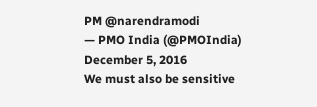PM @narendramodi
— PMO India (@PMOIndia) December 5, 2016
We must also be sensitive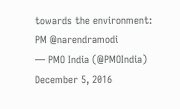towards the environment: PM @narendramodi
— PMO India (@PMOIndia) December 5, 2016